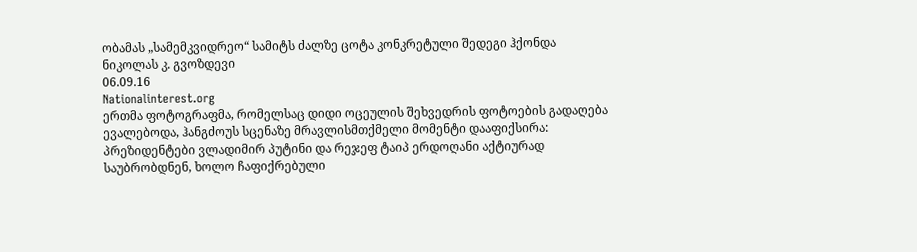ობამას „სამემკვიდრეო“ სამიტს ძალზე ცოტა კონკრეტული შედეგი ჰქონდა
ნიკოლას კ. გვოზდევი
06.09.16
Nationalinterest.org
ერთმა ფოტოგრაფმა, რომელსაც დიდი ოცეულის შეხვედრის ფოტოების გადაღება ევალებოდა, ჰანგძოუს სცენაზე მრავლისმთქმელი მომენტი დააფიქსირა: პრეზიდენტები ვლადიმირ პუტინი და რეჯეფ ტაიპ ერდოღანი აქტიურად საუბრობდნენ, ხოლო ჩაფიქრებული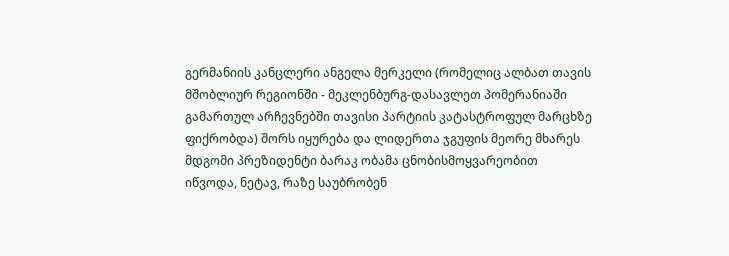გერმანიის კანცლერი ანგელა მერკელი (რომელიც ალბათ თავის მშობლიურ რეგიონში - მეკლენბურგ-დასავლეთ პომერანიაში გამართულ არჩევნებში თავისი პარტიის კატასტროფულ მარცხზე ფიქრობდა) შორს იყურება და ლიდერთა ჯგუფის მეორე მხარეს მდგომი პრეზიდენტი ბარაკ ობამა ცნობისმოყვარეობით იწვოდა, ნეტავ, რაზე საუბრობენ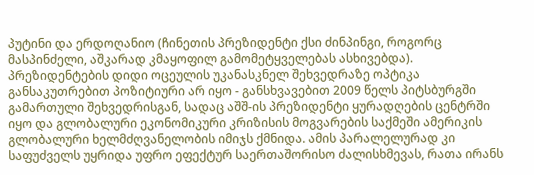პუტინი და ერდოღანიო (ჩინეთის პრეზიდენტი ქსი ძინპინგი, როგორც მასპინძელი, აშკარად კმაყოფილ გამომეტყველებას ასხივებდა).
პრეზიდენტების დიდი ოცეულის უკანასკნელ შეხვედრაზე ოპტიკა განსაკუთრებით პოზიტიური არ იყო - განსხვავებით 2009 წელს პიტსბურგში გამართული შეხვედრისგან, სადაც აშშ-ის პრეზიდენტი ყურადღების ცენტრში იყო და გლობალური ეკონომიკური კრიზისის მოგვარების საქმეში ამერიკის გლობალური ხელმძღვანელობის იმიჯს ქმნიდა. ამის პარალელურად კი საფუძველს უყრიდა უფრო ეფექტურ საერთაშორისო ძალისხმევას, რათა ირანს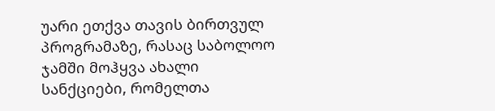უარი ეთქვა თავის ბირთვულ პროგრამაზე, რასაც საბოლოო ჯამში მოჰყვა ახალი სანქციები, რომელთა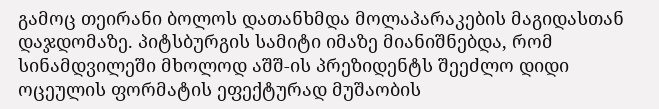გამოც თეირანი ბოლოს დათანხმდა მოლაპარაკების მაგიდასთან დაჯდომაზე. პიტსბურგის სამიტი იმაზე მიანიშნებდა, რომ სინამდვილეში მხოლოდ აშშ-ის პრეზიდენტს შეეძლო დიდი ოცეულის ფორმატის ეფექტურად მუშაობის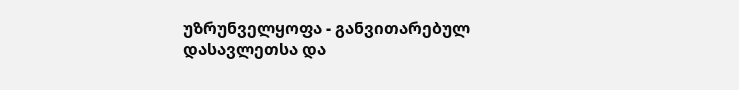უზრუნველყოფა - განვითარებულ დასავლეთსა და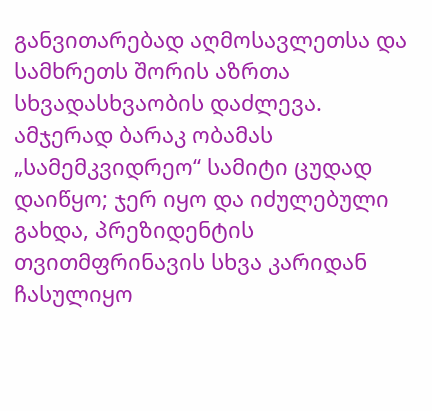განვითარებად აღმოსავლეთსა და სამხრეთს შორის აზრთა სხვადასხვაობის დაძლევა.
ამჯერად ბარაკ ობამას „სამემკვიდრეო“ სამიტი ცუდად დაიწყო; ჯერ იყო და იძულებული გახდა, პრეზიდენტის თვითმფრინავის სხვა კარიდან ჩასულიყო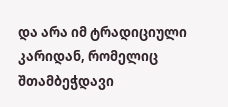და არა იმ ტრადიციული კარიდან, რომელიც შთამბეჭდავი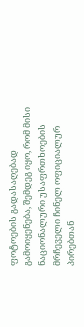ფოტოების გადასაღებად გამოიყენება, შემდეგ იყო, რომ მისი ნაციონალური უსაფრთხოების მრჩეველი ჩინელ ოფიციალურ პირებთან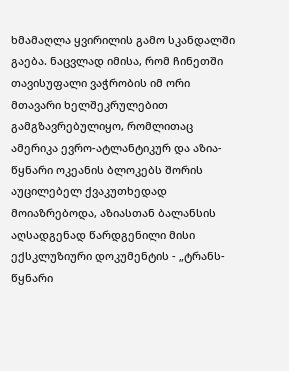ხმამაღლა ყვირილის გამო სკანდალში გაება. ნაცვლად იმისა, რომ ჩინეთში თავისუფალი ვაჭრობის იმ ორი მთავარი ხელშეკრულებით გამგზავრებულიყო, რომლითაც ამერიკა ევრო-ატლანტიკურ და აზია-წყნარი ოკეანის ბლოკებს შორის აუცილებელ ქვაკუთხედად მოიაზრებოდა, აზიასთან ბალანსის აღსადგენად წარდგენილი მისი ექსკლუზიური დოკუმენტის - „ტრანს-წყნარი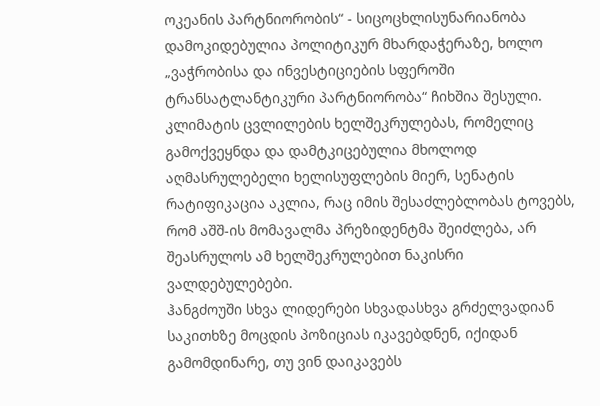ოკეანის პარტნიორობის“ - სიცოცხლისუნარიანობა დამოკიდებულია პოლიტიკურ მხარდაჭერაზე, ხოლო „ვაჭრობისა და ინვესტიციების სფეროში ტრანსატლანტიკური პარტნიორობა“ ჩიხშია შესული. კლიმატის ცვლილების ხელშეკრულებას, რომელიც გამოქვეყნდა და დამტკიცებულია მხოლოდ აღმასრულებელი ხელისუფლების მიერ, სენატის რატიფიკაცია აკლია, რაც იმის შესაძლებლობას ტოვებს, რომ აშშ-ის მომავალმა პრეზიდენტმა შეიძლება, არ შეასრულოს ამ ხელშეკრულებით ნაკისრი ვალდებულებები.
ჰანგძოუში სხვა ლიდერები სხვადასხვა გრძელვადიან საკითხზე მოცდის პოზიციას იკავებდნენ, იქიდან გამომდინარე, თუ ვინ დაიკავებს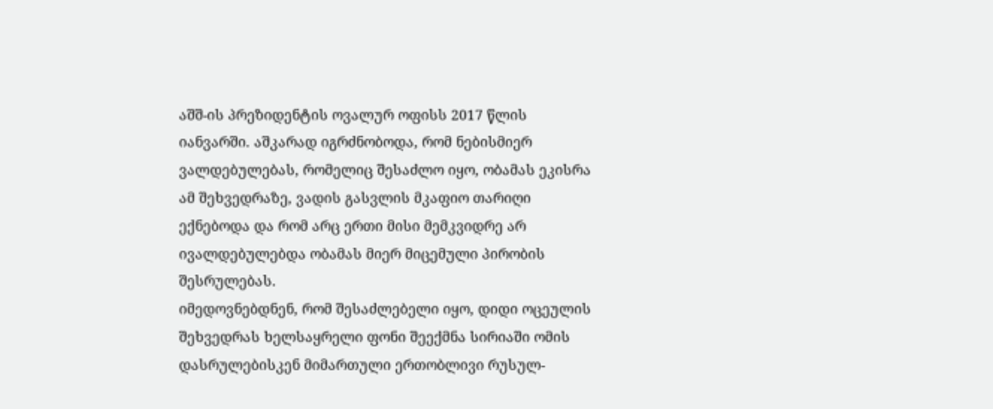აშშ-ის პრეზიდენტის ოვალურ ოფისს 2017 წლის იანვარში. აშკარად იგრძნობოდა, რომ ნებისმიერ ვალდებულებას, რომელიც შესაძლო იყო, ობამას ეკისრა ამ შეხვედრაზე, ვადის გასვლის მკაფიო თარიღი ექნებოდა და რომ არც ერთი მისი მემკვიდრე არ ივალდებულებდა ობამას მიერ მიცემული პირობის შესრულებას.
იმედოვნებდნენ, რომ შესაძლებელი იყო, დიდი ოცეულის შეხვედრას ხელსაყრელი ფონი შეექმნა სირიაში ომის დასრულებისკენ მიმართული ერთობლივი რუსულ-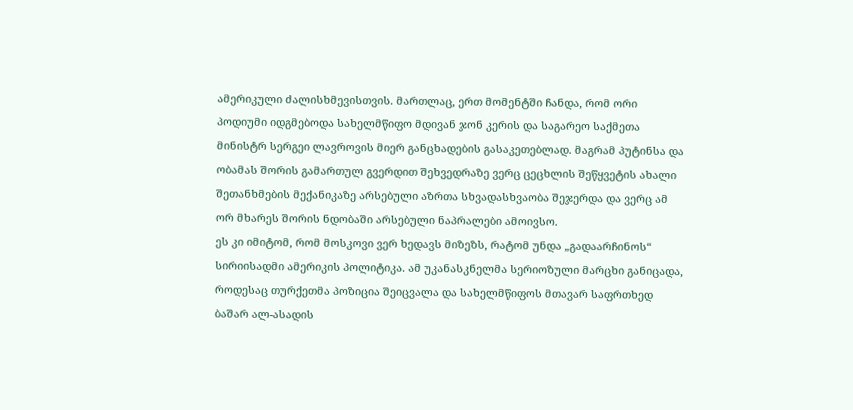ამერიკული ძალისხმევისთვის. მართლაც, ერთ მომენტში ჩანდა, რომ ორი პოდიუმი იდგმებოდა სახელმწიფო მდივან ჯონ კერის და საგარეო საქმეთა მინისტრ სერგეი ლავროვის მიერ განცხადების გასაკეთებლად. მაგრამ პუტინსა და ობამას შორის გამართულ გვერდით შეხვედრაზე ვერც ცეცხლის შეწყვეტის ახალი შეთანხმების მექანიკაზე არსებული აზრთა სხვადასხვაობა შეჯერდა და ვერც ამ ორ მხარეს შორის ნდობაში არსებული ნაპრალები ამოივსო.
ეს კი იმიტომ, რომ მოსკოვი ვერ ხედავს მიზეზს, რატომ უნდა „გადაარჩინოს“ სირიისადმი ამერიკის პოლიტიკა. ამ უკანასკნელმა სერიოზული მარცხი განიცადა, როდესაც თურქეთმა პოზიცია შეიცვალა და სახელმწიფოს მთავარ საფრთხედ ბაშარ ალ-ასადის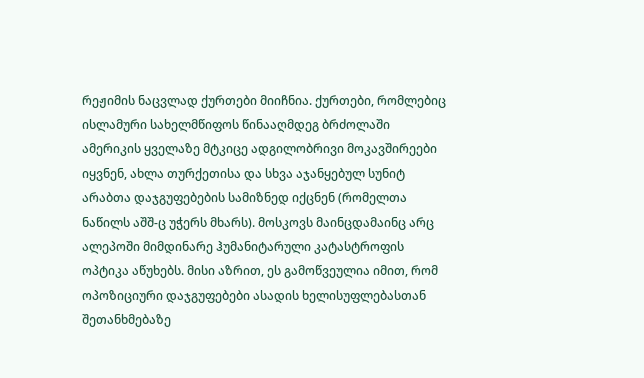რეჟიმის ნაცვლად ქურთები მიიჩნია. ქურთები, რომლებიც ისლამური სახელმწიფოს წინააღმდეგ ბრძოლაში ამერიკის ყველაზე მტკიცე ადგილობრივი მოკავშირეები იყვნენ, ახლა თურქეთისა და სხვა აჯანყებულ სუნიტ არაბთა დაჯგუფებების სამიზნედ იქცნენ (რომელთა ნაწილს აშშ-ც უჭერს მხარს). მოსკოვს მაინცდამაინც არც ალეპოში მიმდინარე ჰუმანიტარული კატასტროფის ოპტიკა აწუხებს. მისი აზრით, ეს გამოწვეულია იმით, რომ ოპოზიციური დაჯგუფებები ასადის ხელისუფლებასთან შეთანხმებაზე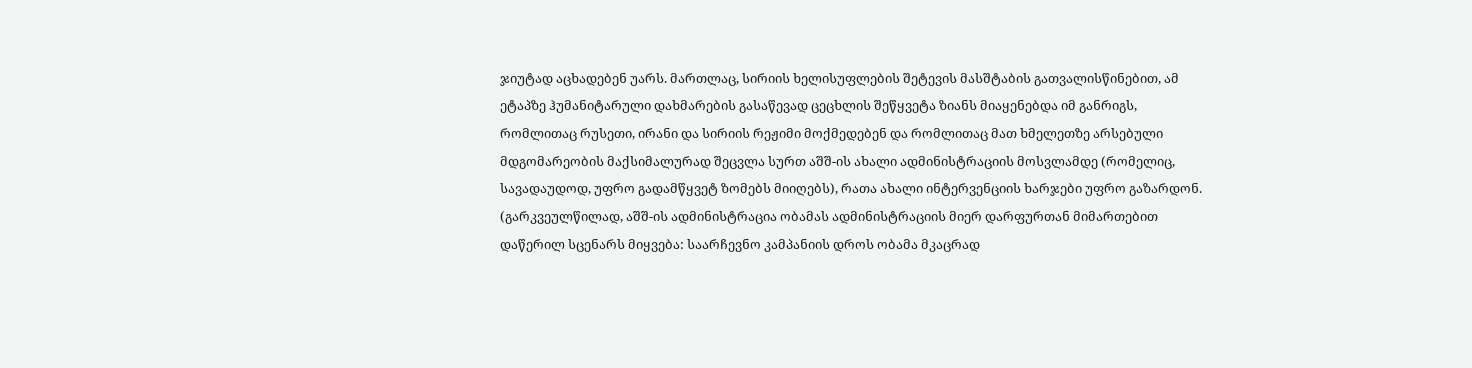ჯიუტად აცხადებენ უარს. მართლაც, სირიის ხელისუფლების შეტევის მასშტაბის გათვალისწინებით, ამ ეტაპზე ჰუმანიტარული დახმარების გასაწევად ცეცხლის შეწყვეტა ზიანს მიაყენებდა იმ განრიგს, რომლითაც რუსეთი, ირანი და სირიის რეჟიმი მოქმედებენ და რომლითაც მათ ხმელეთზე არსებული მდგომარეობის მაქსიმალურად შეცვლა სურთ აშშ-ის ახალი ადმინისტრაციის მოსვლამდე (რომელიც, სავადაუდოდ, უფრო გადამწყვეტ ზომებს მიიღებს), რათა ახალი ინტერვენციის ხარჯები უფრო გაზარდონ. (გარკვეულწილად, აშშ-ის ადმინისტრაცია ობამას ადმინისტრაციის მიერ დარფურთან მიმართებით დაწერილ სცენარს მიყვება: საარჩევნო კამპანიის დროს ობამა მკაცრად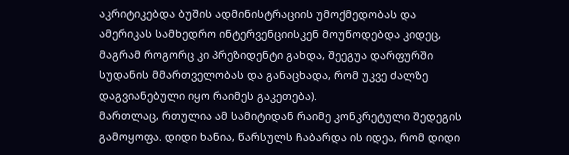აკრიტიკებდა ბუშის ადმინისტრაციის უმოქმედობას და ამერიკას სამხედრო ინტერვენციისკენ მოუწოდებდა კიდეც, მაგრამ როგორც კი პრეზიდენტი გახდა, შეეგუა დარფურში სუდანის მმართველობას და განაცხადა, რომ უკვე ძალზე დაგვიანებული იყო რაიმეს გაკეთება).
მართლაც, რთულია ამ სამიტიდან რაიმე კონკრეტული შედეგის გამოყოფა. დიდი ხანია, წარსულს ჩაბარდა ის იდეა, რომ დიდი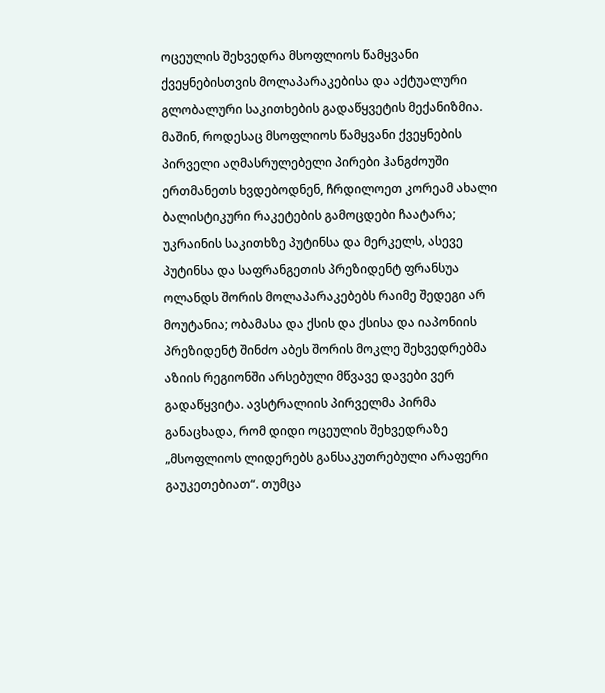ოცეულის შეხვედრა მსოფლიოს წამყვანი ქვეყნებისთვის მოლაპარაკებისა და აქტუალური გლობალური საკითხების გადაწყვეტის მექანიზმია. მაშინ, როდესაც მსოფლიოს წამყვანი ქვეყნების პირველი აღმასრულებელი პირები ჰანგძოუში ერთმანეთს ხვდებოდნენ, ჩრდილოეთ კორეამ ახალი ბალისტიკური რაკეტების გამოცდები ჩაატარა; უკრაინის საკითხზე პუტინსა და მერკელს, ასევე პუტინსა და საფრანგეთის პრეზიდენტ ფრანსუა ოლანდს შორის მოლაპარაკებებს რაიმე შედეგი არ მოუტანია; ობამასა და ქსის და ქსისა და იაპონიის პრეზიდენტ შინძო აბეს შორის მოკლე შეხვედრებმა აზიის რეგიონში არსებული მწვავე დავები ვერ გადაწყვიტა. ავსტრალიის პირველმა პირმა განაცხადა, რომ დიდი ოცეულის შეხვედრაზე „მსოფლიოს ლიდერებს განსაკუთრებული არაფერი გაუკეთებიათ“. თუმცა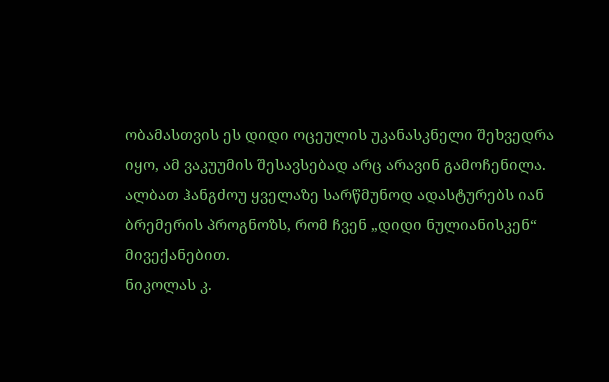ობამასთვის ეს დიდი ოცეულის უკანასკნელი შეხვედრა იყო, ამ ვაკუუმის შესავსებად არც არავინ გამოჩენილა. ალბათ ჰანგძოუ ყველაზე სარწმუნოდ ადასტურებს იან ბრემერის პროგნოზს, რომ ჩვენ „დიდი ნულიანისკენ“ მივექანებით.
ნიკოლას კ.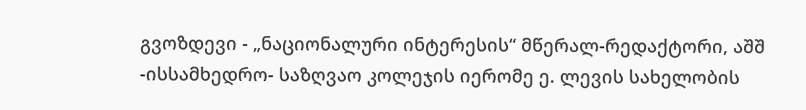გვოზდევი - „ნაციონალური ინტერესის“ მწერალ-რედაქტორი, აშშ -ისსამხედრო- საზღვაო კოლეჯის იერომე ე. ლევის სახელობის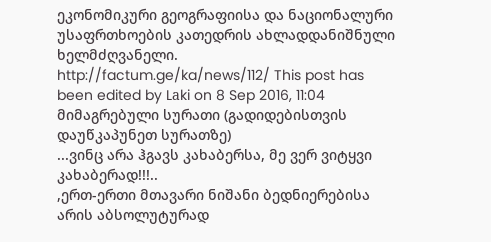ეკონომიკური გეოგრაფიისა და ნაციონალური უსაფრთხოების კათედრის ახლადდანიშნული ხელმძღვანელი.
http://factum.ge/ka/news/112/ This post has been edited by Lаki on 8 Sep 2016, 11:04
მიმაგრებული სურათი (გადიდებისთვის დაუწკაპუნეთ სურათზე)
...ვინც არა ჰგავს კახაბერსა, მე ვერ ვიტყვი კახაბერად!!!..
,ერთ-ერთი მთავარი ნიშანი ბედნიერებისა არის აბსოლუტურად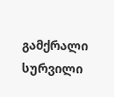გამქრალი სურვილი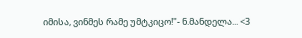იმისა, ვინმეს რამე უმტკიცო!"- ნ.მანდელა... <3